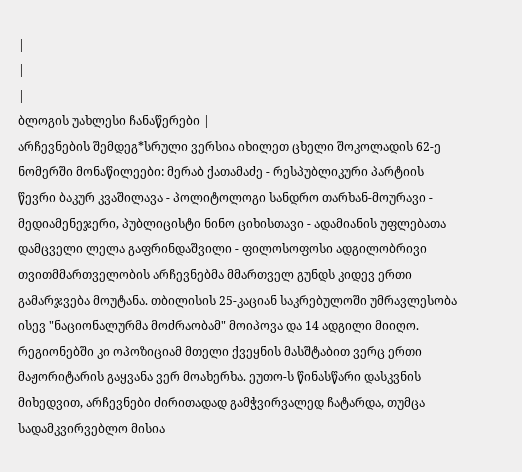|
|
|
ბლოგის უახლესი ჩანაწერები |
არჩევნების შემდეგ*სრული ვერსია იხილეთ ცხელი შოკოლადის 62-ე ნომერში მონაწილეები: მერაბ ქათამაძე - რესპუბლიკური პარტიის წევრი ბაკურ კვაშილავა - პოლიტოლოგი სანდრო თარხან-მოურავი - მედიამენეჯერი, პუბლიცისტი ნინო ციხისთავი - ადამიანის უფლებათა დამცველი ლელა გაფრინდაშვილი - ფილოსოფოსი ადგილობრივი თვითმმართველობის არჩევნებმა მმართველ გუნდს კიდევ ერთი გამარჯვება მოუტანა. თბილისის 25-კაციან საკრებულოში უმრავლესობა ისევ "ნაციონალურმა მოძრაობამ" მოიპოვა და 14 ადგილი მიიღო. რეგიონებში კი ოპოზიციამ მთელი ქვეყნის მასშტაბით ვერც ერთი მაჟორიტარის გაყვანა ვერ მოახერხა. ეუთო-ს წინასწარი დასკვნის მიხედვით, არჩევნები ძირითადად გამჭვირვალედ ჩატარდა, თუმცა სადამკვირვებლო მისია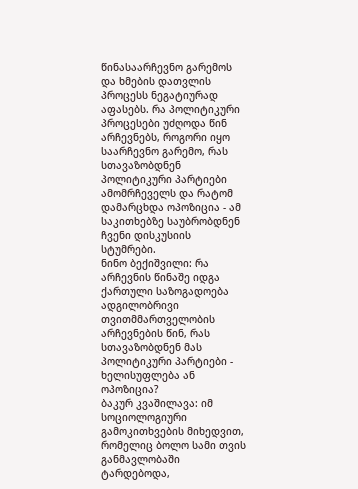წინასაარჩევნო გარემოს და ხმების დათვლის პროცესს ნეგატიურად აფასებს. რა პოლიტიკური პროცესები უძღოდა წინ არჩევნებს, როგორი იყო საარჩევნო გარემო, რას სთავაზობდნენ პოლიტიკური პარტიები ამომრჩეველს და რატომ დამარცხდა ოპოზიცია - ამ საკითხებზე საუბრობდნენ ჩვენი დისკუსიის სტუმრები.
ნინო ბექიშვილი: რა არჩევნის წინაშე იდგა ქართული საზოგადოება ადგილობრივი თვითმმართველობის არჩევნების წინ, რას სთავაზობდნენ მას პოლიტიკური პარტიები - ხელისუფლება ან ოპოზიცია?
ბაკურ კვაშილავა: იმ სოციოლოგიური გამოკითხვების მიხედვით, რომელიც ბოლო სამი თვის განმავლობაში ტარდებოდა,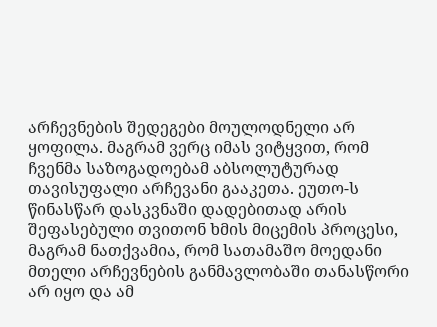არჩევნების შედეგები მოულოდნელი არ ყოფილა. მაგრამ ვერც იმას ვიტყვით, რომ ჩვენმა საზოგადოებამ აბსოლუტურად თავისუფალი არჩევანი გააკეთა. ეუთო-ს წინასწარ დასკვნაში დადებითად არის შეფასებული თვითონ ხმის მიცემის პროცესი, მაგრამ ნათქვამია, რომ სათამაშო მოედანი მთელი არჩევნების განმავლობაში თანასწორი არ იყო და ამ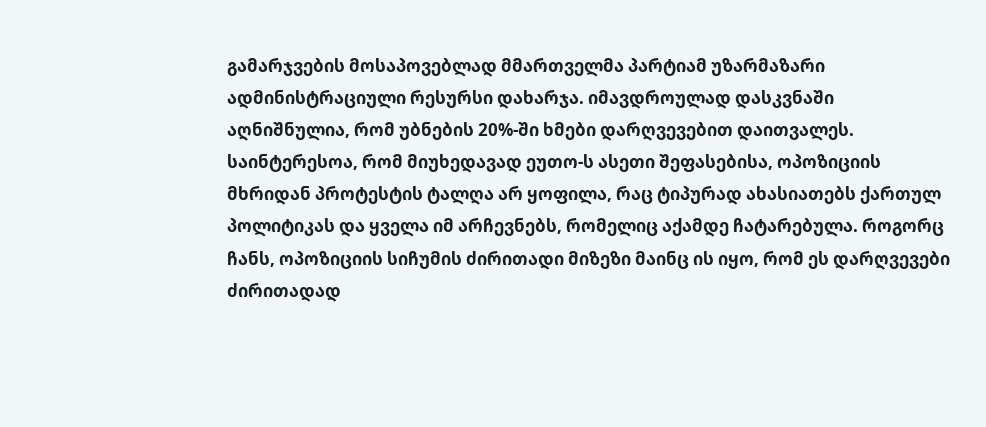გამარჯვების მოსაპოვებლად მმართველმა პარტიამ უზარმაზარი ადმინისტრაციული რესურსი დახარჯა. იმავდროულად დასკვნაში აღნიშნულია, რომ უბნების 20%-ში ხმები დარღვევებით დაითვალეს. საინტერესოა, რომ მიუხედავად ეუთო-ს ასეთი შეფასებისა, ოპოზიციის მხრიდან პროტესტის ტალღა არ ყოფილა, რაც ტიპურად ახასიათებს ქართულ პოლიტიკას და ყველა იმ არჩევნებს, რომელიც აქამდე ჩატარებულა. როგორც ჩანს, ოპოზიციის სიჩუმის ძირითადი მიზეზი მაინც ის იყო, რომ ეს დარღვევები ძირითადად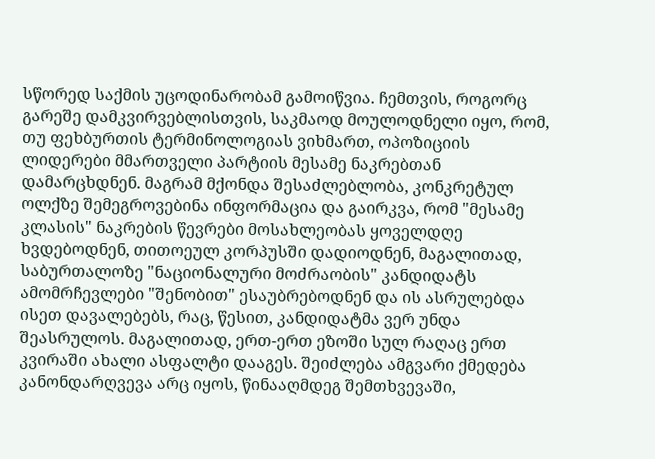სწორედ საქმის უცოდინარობამ გამოიწვია. ჩემთვის, როგორც გარეშე დამკვირვებლისთვის, საკმაოდ მოულოდნელი იყო, რომ, თუ ფეხბურთის ტერმინოლოგიას ვიხმართ, ოპოზიციის ლიდერები მმართველი პარტიის მესამე ნაკრებთან დამარცხდნენ. მაგრამ მქონდა შესაძლებლობა, კონკრეტულ ოლქზე შემეგროვებინა ინფორმაცია და გაირკვა, რომ "მესამე კლასის" ნაკრების წევრები მოსახლეობას ყოველდღე ხვდებოდნენ, თითოეულ კორპუსში დადიოდნენ, მაგალითად, საბურთალოზე "ნაციონალური მოძრაობის" კანდიდატს ამომრჩევლები "შენობით" ესაუბრებოდნენ და ის ასრულებდა ისეთ დავალებებს, რაც, წესით, კანდიდატმა ვერ უნდა შეასრულოს. მაგალითად, ერთ-ერთ ეზოში სულ რაღაც ერთ კვირაში ახალი ასფალტი დააგეს. შეიძლება ამგვარი ქმედება კანონდარღვევა არც იყოს, წინააღმდეგ შემთხვევაში,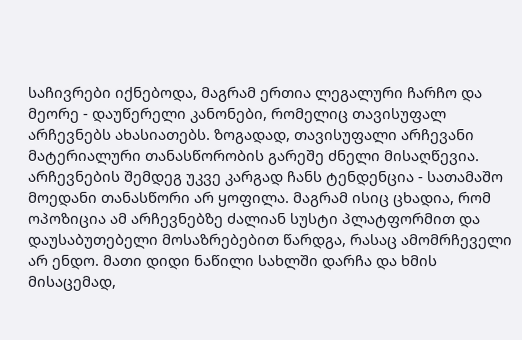საჩივრები იქნებოდა, მაგრამ ერთია ლეგალური ჩარჩო და მეორე - დაუწერელი კანონები, რომელიც თავისუფალ არჩევნებს ახასიათებს. ზოგადად, თავისუფალი არჩევანი მატერიალური თანასწორობის გარეშე ძნელი მისაღწევია. არჩევნების შემდეგ უკვე კარგად ჩანს ტენდენცია - სათამაშო მოედანი თანასწორი არ ყოფილა. მაგრამ ისიც ცხადია, რომ ოპოზიცია ამ არჩევნებზე ძალიან სუსტი პლატფორმით და დაუსაბუთებელი მოსაზრებებით წარდგა, რასაც ამომრჩეველი არ ენდო. მათი დიდი ნაწილი სახლში დარჩა და ხმის მისაცემად,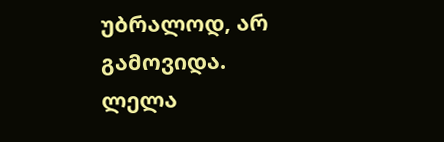უბრალოდ, არ გამოვიდა.
ლელა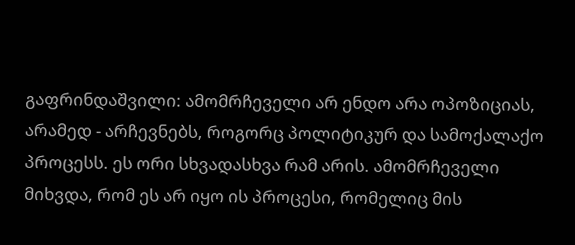გაფრინდაშვილი: ამომრჩეველი არ ენდო არა ოპოზიციას, არამედ - არჩევნებს, როგორც პოლიტიკურ და სამოქალაქო პროცესს. ეს ორი სხვადასხვა რამ არის. ამომრჩეველი მიხვდა, რომ ეს არ იყო ის პროცესი, რომელიც მის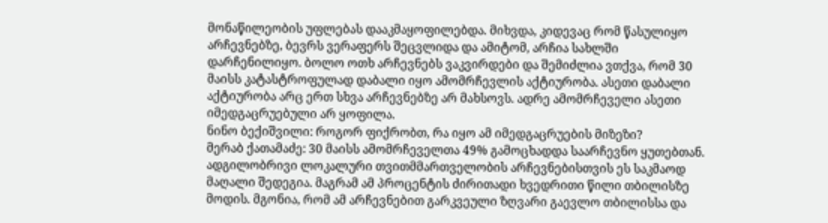მონაწილეობის უფლებას დააკმაყოფილებდა. მიხვდა, კიდევაც რომ წასულიყო არჩევნებზე, ბევრს ვერაფერს შეცვლიდა და ამიტომ, არჩია სახლში დარჩენილიყო. ბოლო ოთხ არჩევნებს ვაკვირდები და შემიძლია ვთქვა, რომ 30 მაისს კატასტროფულად დაბალი იყო ამომრჩევლის აქტიურობა. ასეთი დაბალი აქტიურობა არც ერთ სხვა არჩევნებზე არ მახსოვს. ადრე ამომრჩეველი ასეთი იმედგაცრუებული არ ყოფილა.
ნინო ბექიშვილი: როგორ ფიქრობთ, რა იყო ამ იმედგაცრუების მიზეზი?
მერაბ ქათამაძე: 30 მაისს ამომრჩეველთა 49% გამოცხადდა საარჩევნო ყუთებთან. ადგილობრივი ლოკალური თვითმმართველობის არჩევნებისთვის ეს საკმაოდ მაღალი შედეგია. მაგრამ ამ პროცენტის ძირითადი ხვედრითი წილი თბილისზე მოდის. მგონია, რომ ამ არჩევნებით გარკვეული ზღვარი გაევლო თბილისსა და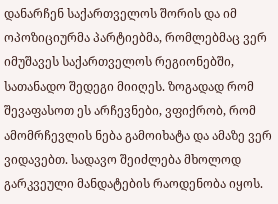დანარჩენ საქართველოს შორის და იმ ოპოზიციურმა პარტიებმა, რომლებმაც ვერ იმუშავეს საქართველოს რეგიონებში, სათანადო შედეგი მიიღეს. ზოგადად რომ შევაფასოთ ეს არჩევნები, ვფიქრობ, რომ ამომრჩევლის ნება გამოიხატა და ამაზე ვერ ვიდავებთ. სადავო შეიძლება მხოლოდ გარკვეული მანდატების რაოდენობა იყოს.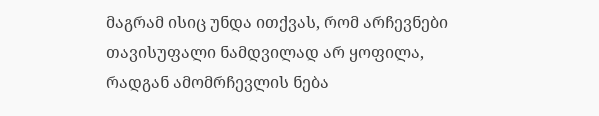მაგრამ ისიც უნდა ითქვას, რომ არჩევნები თავისუფალი ნამდვილად არ ყოფილა, რადგან ამომრჩევლის ნება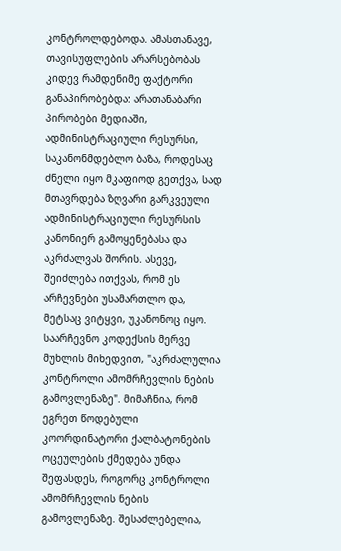კონტროლდებოდა. ამასთანავე, თავისუფლების არარსებობას კიდევ რამდენიმე ფაქტორი განაპირობებდა: არათანაბარი პირობები მედიაში, ადმინისტრაციული რესურსი, საკანონმდებლო ბაზა, როდესაც ძნელი იყო მკაფიოდ გეთქვა, სად მთავრდება ზღვარი გარკვეული ადმინისტრაციული რესურსის კანონიერ გამოყენებასა და აკრძალვას შორის. ასევე, შეიძლება ითქვას, რომ ეს არჩევნები უსამართლო და, მეტსაც ვიტყვი, უკანონოც იყო. საარჩევნო კოდექსის მერვე მუხლის მიხედვით, "აკრძალულია კონტროლი ამომრჩევლის ნების გამოვლენაზე". მიმაჩნია, რომ ეგრეთ წოდებული კოორდინატორი ქალბატონების ოცეულების ქმედება უნდა შეფასდეს, როგორც კონტროლი ამომრჩევლის ნების გამოვლენაზე. შესაძლებელია,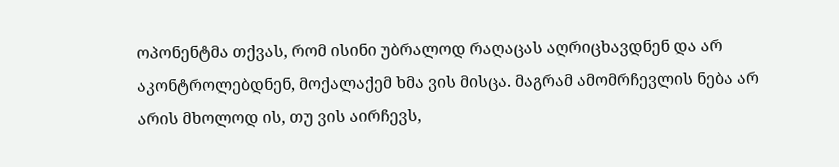ოპონენტმა თქვას, რომ ისინი უბრალოდ რაღაცას აღრიცხავდნენ და არ აკონტროლებდნენ, მოქალაქემ ხმა ვის მისცა. მაგრამ ამომრჩევლის ნება არ არის მხოლოდ ის, თუ ვის აირჩევს,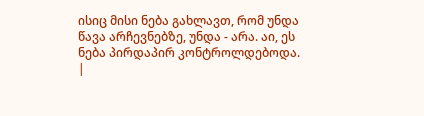ისიც მისი ნება გახლავთ, რომ უნდა წავა არჩევნებზე, უნდა - არა. აი, ეს ნება პირდაპირ კონტროლდებოდა.
|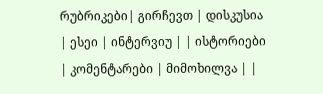რუბრიკები| გირჩევთ | დისკუსია | ესეი | ინტერვიუ | | ისტორიები | კომენტარები | მიმოხილვა | |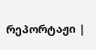რეპორტაჟი |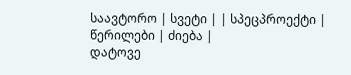საავტორო | სვეტი | | სპეცპროექტი | წერილები | ძიება |
დატოვე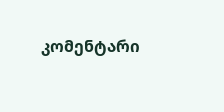კომენტარი